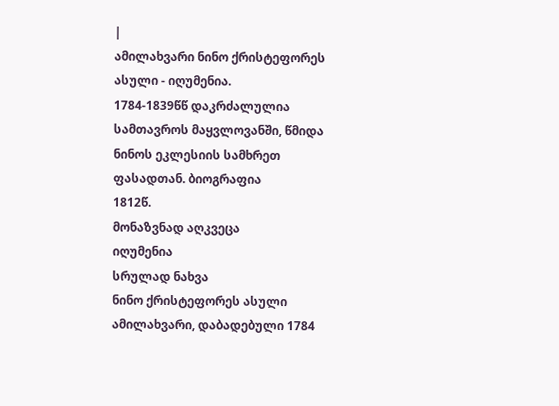|
ამილახვარი ნინო ქრისტეფორეს ასული - იღუმენია.
1784-1839წწ დაკრძალულია სამთავროს მაყვლოვანში, წმიდა ნინოს ეკლესიის სამხრეთ ფასადთან. ბიოგრაფია
1812წ.
მონაზვნად აღკვეცა
იღუმენია
სრულად ნახვა
ნინო ქრისტეფორეს ასული ამილახვარი, დაბადებული 1784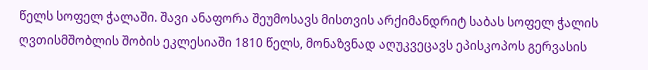წელს სოფელ ჭალაში. შავი ანაფორა შეუმოსავს მისთვის არქიმანდრიტ საბას სოფელ ჭალის ღვთისმშობლის შობის ეკლესიაში 1810 წელს, მონაზვნად აღუკვეცავს ეპისკოპოს გერვასის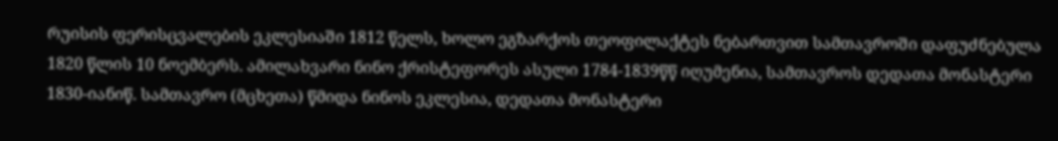რუისის ფერისცვალების ეკლესიაში 1812 წელს, ხოლო ეგზარქოს თეოფილაქტეს ნებართვით სამთავროში დაფუძნებულა 1820 წლის 10 ნოემბერს. ამილახვარი ნინო ქრისტეფორეს ასული 1784-1839წწ იღუმენია, სამთავროს დედათა მონასტერი 1830-იანიწ. სამთავრო (მცხეთა) წმიდა ნინოს ეკლესია, დედათა მონასტერი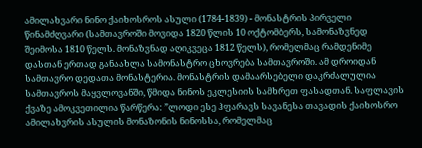ამილახვარი ნინო ქაიხოსროს ასული (1784-1839) - მონასტრის პირველი წინამძღვარი (სამთავროში მოვიდა 1820 წლის 10 ოქტომბერს, სამონაზვნედ შეიმოსა 1810 წელს. მონაზვნად აღიკვეცა 1812 წელს), რომელმაც რამდენიმე დასთან ერთად განაახლა სამონასტრო ცხოვრება სამთავროში. ამ დროიდან სამთავრო დედათა მონასტერია. მონასტრის დამაარსებელი დაკრძალულია სამთავროს მაყვლოვანში, წმიდა ნინოს ეკლესიის სამხრეთ ფასადთან. საფლავის ქვაზე ამოკვეთილია წარწერა: ”ლოდი ესე ჰფარავს სავანესა თავადის ქაიხოსრო ამილახვრის ასულის მონაზონის ნინოსსა, რომელმაც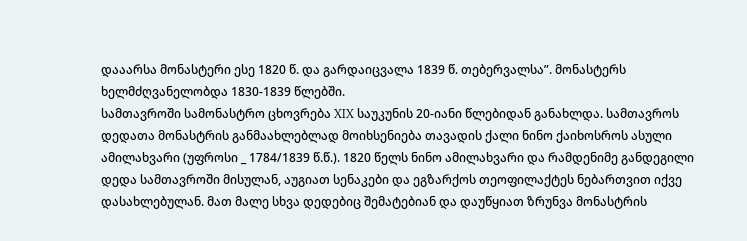დააარსა მონასტერი ესე 1820 წ. და გარდაიცვალა 1839 წ. თებერვალსა”. მონასტერს ხელმძღვანელობდა 1830-1839 წლებში.
სამთავროში სამონასტრო ცხოვრება XIX საუკუნის 20-იანი წლებიდან განახლდა. სამთავროს დედათა მონასტრის განმაახლებლად მოიხსენიება თავადის ქალი ნინო ქაიხოსროს ასული ამილახვარი (უფროსი _ 1784/1839 წ.წ.). 1820 წელს ნინო ამილახვარი და რამდენიმე განდეგილი დედა სამთავროში მისულან, აუგიათ სენაკები და ეგზარქოს თეოფილაქტეს ნებართვით იქვე დასახლებულან. მათ მალე სხვა დედებიც შემატებიან და დაუწყიათ ზრუნვა მონასტრის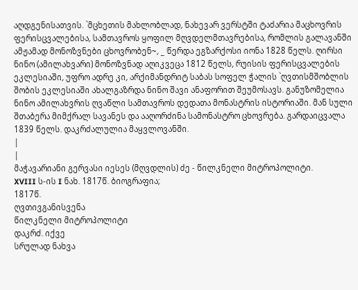აღდგენისათვის. `მცხეთის მახლობლად, ნახევარ ვერსტში ტაძარია მაცხოვრის ფერისცვალებისა, სამთავროს ყოფილ მღვდელმთავრებისა, რომლის გალავანში ამჟამად მონოზვნები ცხოვრობენ~, _ წერდა ეგზარქოსი იონა 1828 წელს. ღირსი ნინო (ამილახვარი) მონოზვნად აღიკვეცა 1812 წელს, რუისის ფერისცვალების ეკლესიაში, უფრო ადრე კი, არქიმანდრიტ საბას სოფელ ჭალის `ღვთისმშობლის შობის ეკლესიაში ახალგაზრდა ნინო შავი ანაფორით შეუმოსავს. განუზომელია ნინო ამილახვრის ღვაწლი სამთავროს დედათა მონასტრის ისტორიაში. მან სული შთაბერა მიმქრალ სავანეს და ააღორძინა სამონასტრო ცხოვრება. გარდაიცვალა 1839 წელს. დაკრძალულია მაყვლოვანში.
|
|
მაჭავარიანი გერვასი იესეს (მღვდლის) ძე - წილკნელი მიტროპოლიტი.
XVIII ს-ის I ნახ. 1817წ. ბიოგრაფია;
1817წ.
ღვთივგანისვენა
წილკნელი მიტროპოლიტი
დაკრძ. იქვე
სრულად ნახვა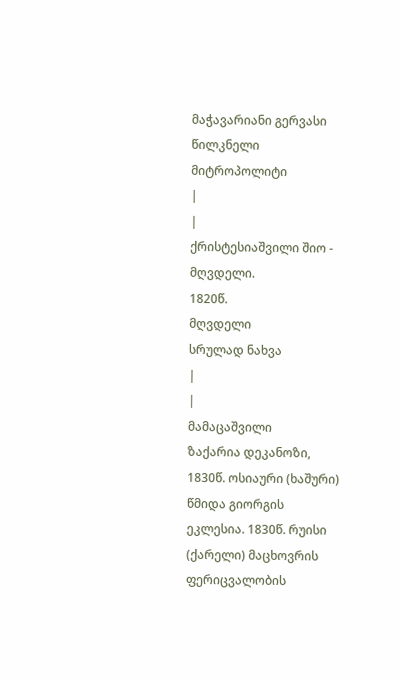მაჭავარიანი გერვასი წილკნელი მიტროპოლიტი
|
|
ქრისტესიაშვილი შიო - მღვდელი.
1820წ.
მღვდელი
სრულად ნახვა
|
|
მამაცაშვილი
ზაქარია დეკანოზი, 1830წ. ოსიაური (ხაშური) წმიდა გიორგის ეკლესია. 1830წ. რუისი (ქარელი) მაცხოვრის ფერიცვალობის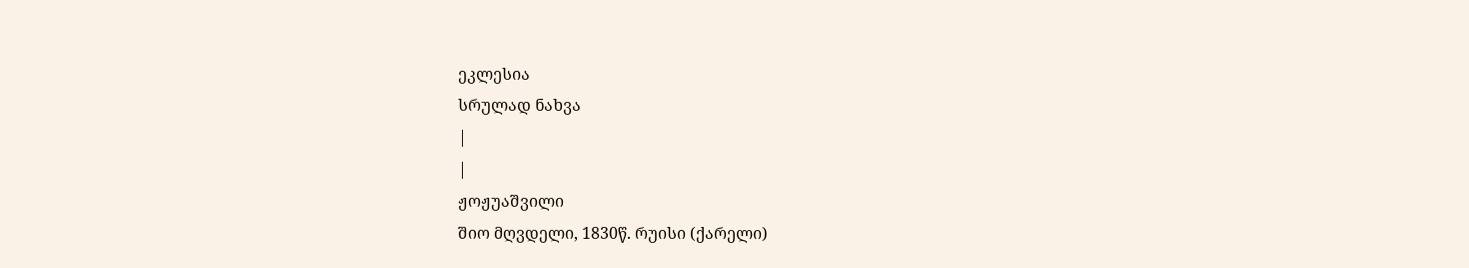ეკლესია
სრულად ნახვა
|
|
ჟოჟუაშვილი
შიო მღვდელი, 1830წ. რუისი (ქარელი)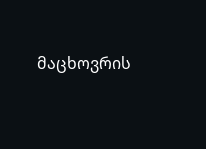მაცხოვრის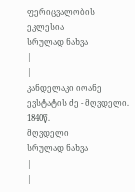ფერიცვალობის ეკლესია
სრულად ნახვა
|
|
კანდელაკი იოანე ევსტატის ძე - მღვდელი.
1840წ.
მღვდელი
სრულად ნახვა
|
|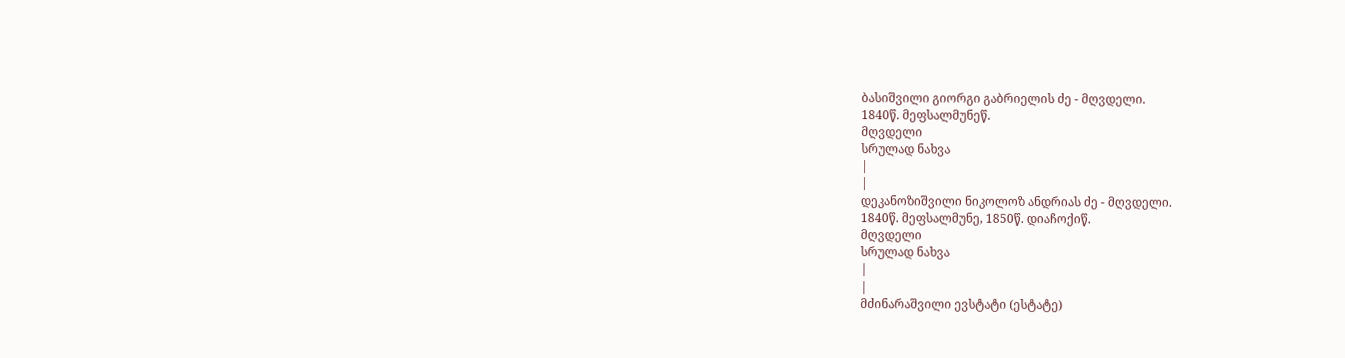ბასიშვილი გიორგი გაბრიელის ძე - მღვდელი.
1840წ. მეფსალმუნეწ.
მღვდელი
სრულად ნახვა
|
|
დეკანოზიშვილი ნიკოლოზ ანდრიას ძე - მღვდელი.
1840წ. მეფსალმუნე, 1850წ. დიაჩოქიწ.
მღვდელი
სრულად ნახვა
|
|
მძინარაშვილი ევსტატი (ესტატე)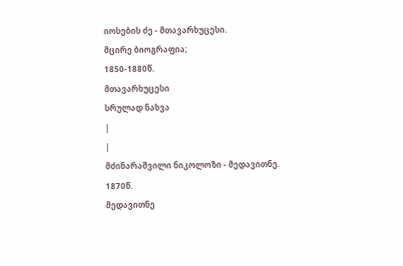იოსების ძე - მთავარხუცესი.
მცირე ბიოგრაფია;
1850-1880წ.
მთავარხუცესი
სრულად ნახვა
|
|
მძინარაშვილი ნიკოლოზი - მედავითნე.
1870წ.
მედავითნე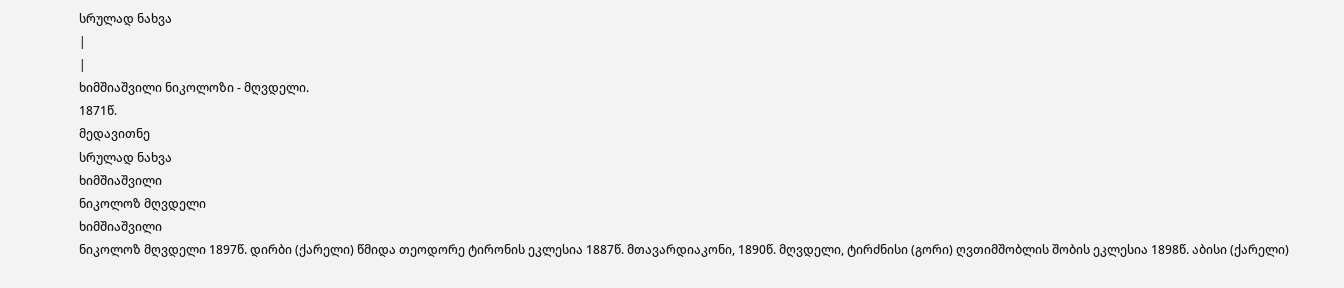სრულად ნახვა
|
|
ხიმშიაშვილი ნიკოლოზი - მღვდელი.
1871წ.
მედავითნე
სრულად ნახვა
ხიმშიაშვილი
ნიკოლოზ მღვდელი
ხიმშიაშვილი
ნიკოლოზ მღვდელი 1897წ. დირბი (ქარელი) წმიდა თეოდორე ტირონის ეკლესია 1887წ. მთავარდიაკონი, 1890წ. მღვდელი, ტირძნისი (გორი) ღვთიმშობლის შობის ეკლესია 1898წ. აბისი (ქარელი)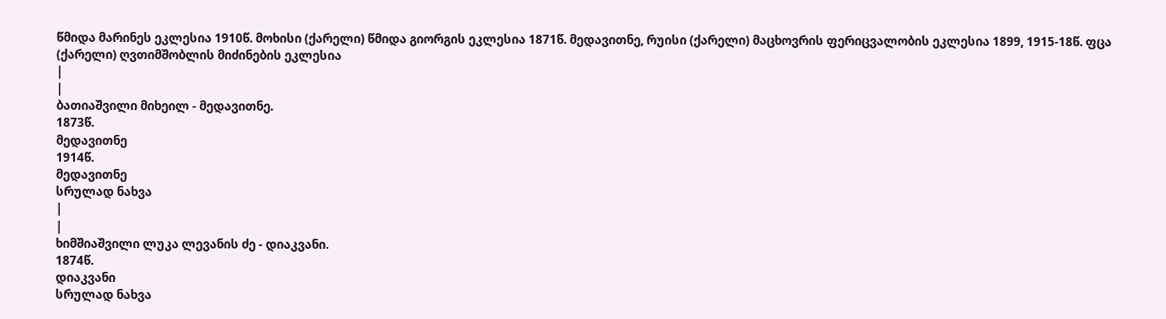წმიდა მარინეს ეკლესია 1910წ. მოხისი (ქარელი) წმიდა გიორგის ეკლესია 1871წ. მედავითნე, რუისი (ქარელი) მაცხოვრის ფერიცვალობის ეკლესია 1899, 1915-18წ. ფცა (ქარელი) ღვთიმშობლის მიძინების ეკლესია
|
|
ბათიაშვილი მიხეილ - მედავითნე.
1873წ.
მედავითნე
1914წ.
მედავითნე
სრულად ნახვა
|
|
ხიმშიაშვილი ლუკა ლევანის ძე - დიაკვანი.
1874წ.
დიაკვანი
სრულად ნახვა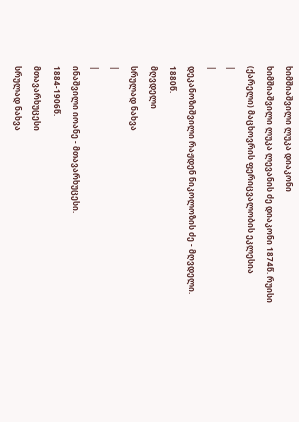ხიმშიაშვილი ლუკა დიაკონი
ხიმშიაშვილი ლუკა ლევანის ძე დიაკონი 1874წ. რუისი (ქარელი) მაცხოვრის ფერიცვალობის ეკლესია
|
|
დეკანოზიშვილი რაჟდენ ნიკოლოზის ძე - მღვდელი.
1880წ.
მღვდელი
სრულად ნახვა
|
|
ინაშვილი იოანე - მთავარხუცესი.
1884-1906წ.
მთავარხუცესი
სრულად ნახვა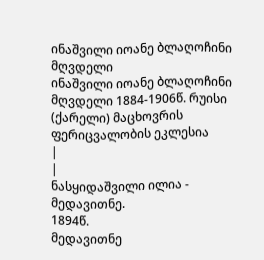ინაშვილი იოანე ბლაღოჩინი მღვდელი
ინაშვილი იოანე ბლაღოჩინი მღვდელი 1884-1906წ. რუისი (ქარელი) მაცხოვრის ფერიცვალობის ეკლესია
|
|
ნასყიდაშვილი ილია - მედავითნე.
1894წ.
მედავითნე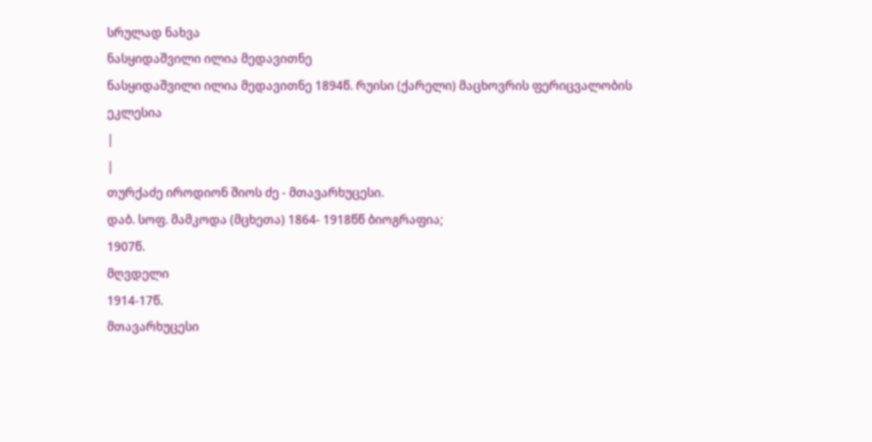სრულად ნახვა
ნასყიდაშვილი ილია მედავითნე
ნასყიდაშვილი ილია მედავითნე 1894წ. რუისი (ქარელი) მაცხოვრის ფერიცვალობის ეკლესია
|
|
თურქაძე იროდიონ შიოს ძე - მთავარხუცესი.
დაბ. სოფ. მამკოდა (მცხეთა) 1864- 1918წწ ბიოგრაფია;
1907წ.
მღვდელი
1914-17წ.
მთავარხუცესი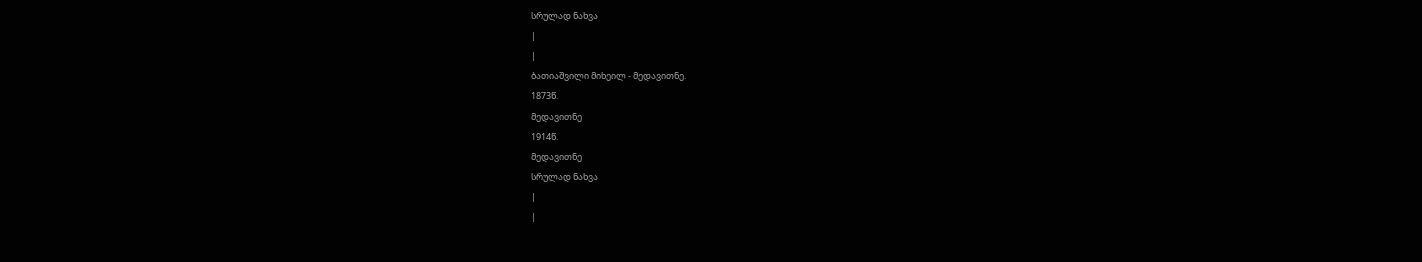სრულად ნახვა
|
|
ბათიაშვილი მიხეილ - მედავითნე.
1873წ.
მედავითნე
1914წ.
მედავითნე
სრულად ნახვა
|
|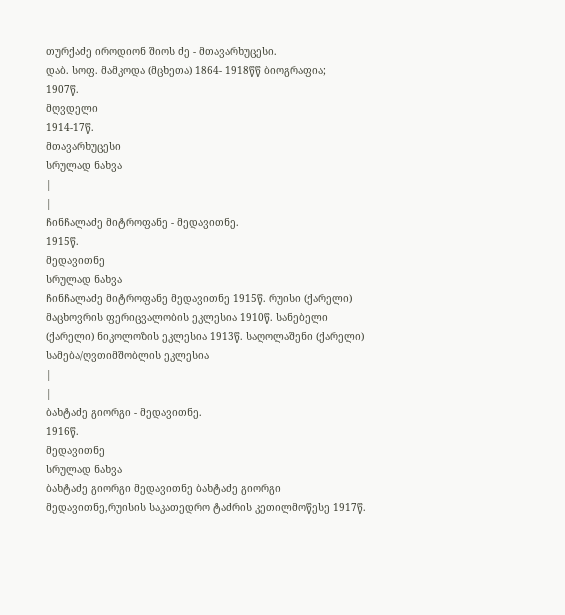თურქაძე იროდიონ შიოს ძე - მთავარხუცესი.
დაბ. სოფ. მამკოდა (მცხეთა) 1864- 1918წწ ბიოგრაფია;
1907წ.
მღვდელი
1914-17წ.
მთავარხუცესი
სრულად ნახვა
|
|
ჩინჩალაძე მიტროფანე - მედავითნე.
1915წ.
მედავითნე
სრულად ნახვა
ჩინჩალაძე მიტროფანე მედავითნე 1915წ. რუისი (ქარელი) მაცხოვრის ფერიცვალობის ეკლესია 1910წ. სანებელი (ქარელი) ნიკოლოზის ეკლესია 1913წ. საღოლაშენი (ქარელი) სამება/ღვთიმშობლის ეკლესია
|
|
ბახტაძე გიორგი - მედავითნე.
1916წ.
მედავითნე
სრულად ნახვა
ბახტაძე გიორგი მედავითნე ბახტაძე გიორგი მედავითნე,რუისის საკათედრო ტაძრის კეთილმოწესე 1917წ.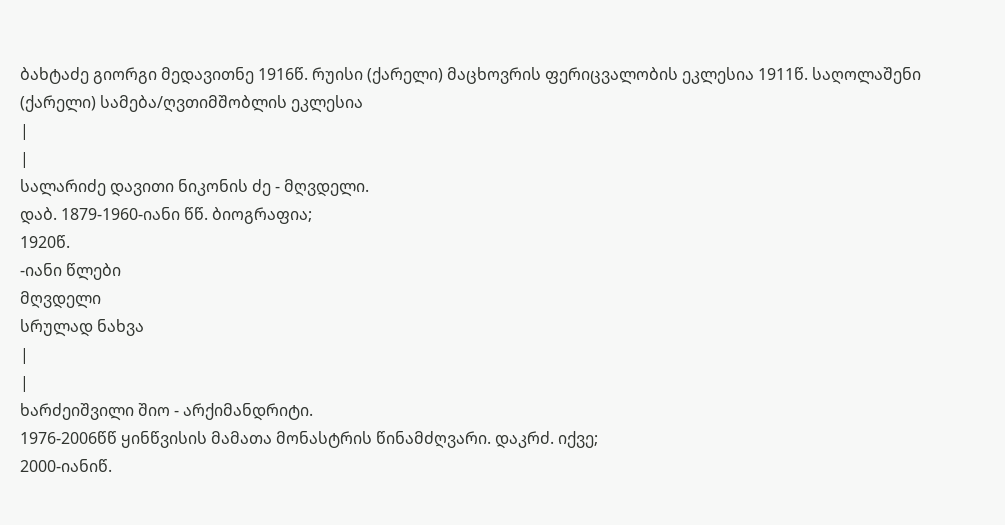ბახტაძე გიორგი მედავითნე 1916წ. რუისი (ქარელი) მაცხოვრის ფერიცვალობის ეკლესია 1911წ. საღოლაშენი (ქარელი) სამება/ღვთიმშობლის ეკლესია
|
|
სალარიძე დავითი ნიკონის ძე - მღვდელი.
დაბ. 1879-1960-იანი წწ. ბიოგრაფია;
1920წ.
-იანი წლები
მღვდელი
სრულად ნახვა
|
|
ხარძეიშვილი შიო - არქიმანდრიტი.
1976-2006წწ ყინწვისის მამათა მონასტრის წინამძღვარი. დაკრძ. იქვე;
2000-იანიწ.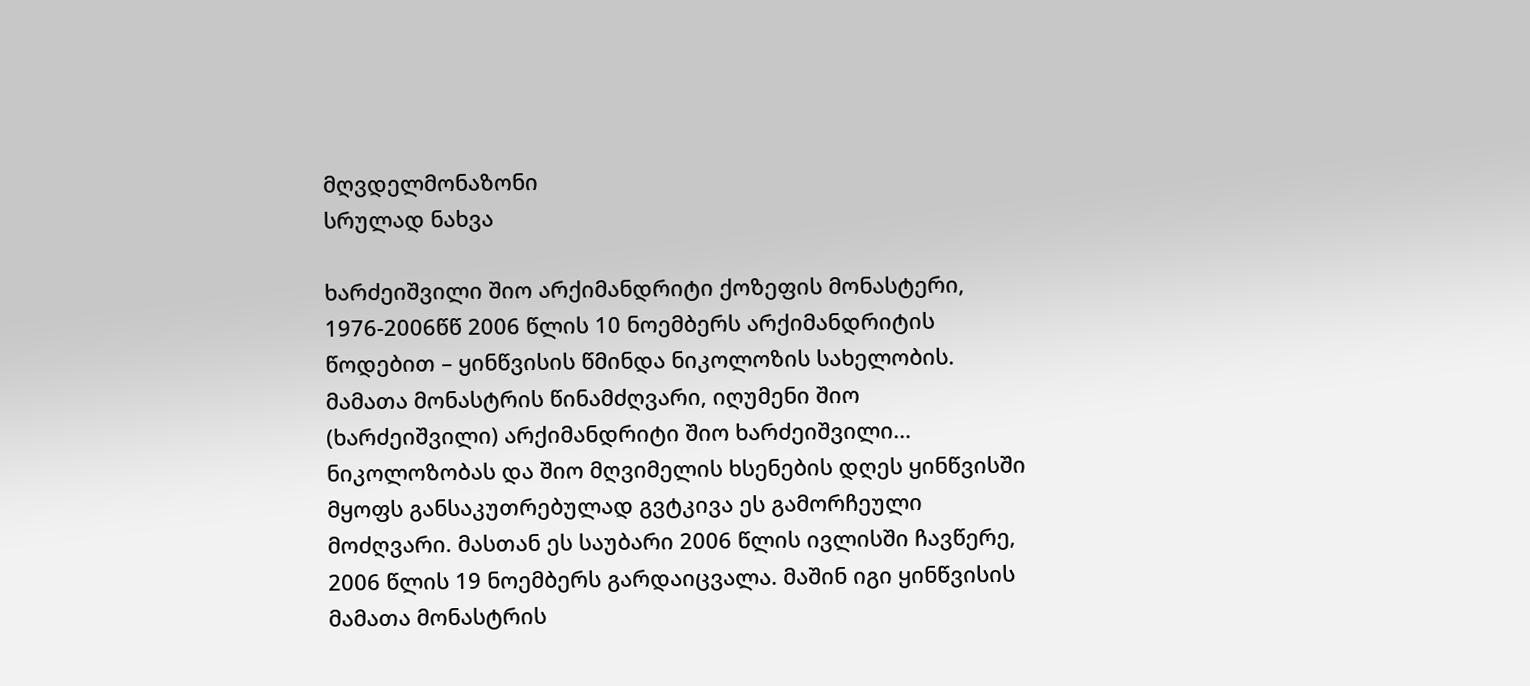მღვდელმონაზონი
სრულად ნახვა

ხარძეიშვილი შიო არქიმანდრიტი ქოზეფის მონასტერი, 1976-2006წწ 2006 წლის 10 ნოემბერს არქიმანდრიტის წოდებით – ყინწვისის წმინდა ნიკოლოზის სახელობის. მამათა მონასტრის წინამძღვარი, იღუმენი შიო (ხარძეიშვილი) არქიმანდრიტი შიო ხარძეიშვილი… ნიკოლოზობას და შიო მღვიმელის ხსენების დღეს ყინწვისში მყოფს განსაკუთრებულად გვტკივა ეს გამორჩეული მოძღვარი. მასთან ეს საუბარი 2006 წლის ივლისში ჩავწერე, 2006 წლის 19 ნოემბერს გარდაიცვალა. მაშინ იგი ყინწვისის მამათა მონასტრის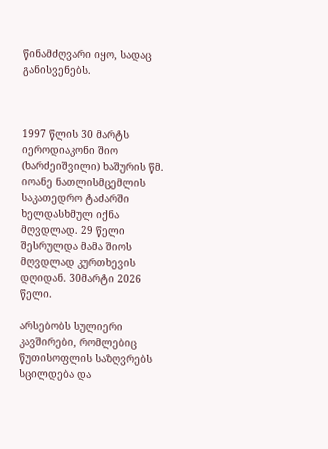წინამძღვარი იყო, სადაც განისვენებს.



1997 წლის 30 მარტს იეროდიაკონი შიო (ხარძეიშვილი) ხაშურის წმ. იოანე ნათლისმცემლის საკათედრო ტაძარში ხელდასხმულ იქნა მღვდლად. 29 წელი შესრულდა მამა შიოს მღვდლად კურთხევის დღიდან. 30მარტი 2026 წელი.

არსებობს სულიერი კავშირები, რომლებიც წუთისოფლის საზღვრებს სცილდება და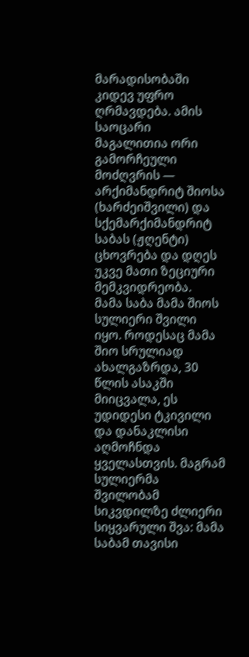მარადისობაში კიდევ უფრო ღრმავდება. ამის საოცარი მაგალითია ორი გამორჩეული მოძღვრის — არქიმანდრიტ შიოსა (ხარძეიშვილი) და სქემარქიმანდრიტ საბას (ჟღენტი) ცხოვრება და დღეს უკვე მათი ზეციური მემკვიდრეობა.
მამა საბა მამა შიოს სულიერი შვილი იყო. როდესაც მამა შიო სრულიად ახალგაზრდა, 30 წლის ასაკში მიიცვალა, ეს უდიდესი ტკივილი და დანაკლისი აღმოჩნდა ყველასთვის. მაგრამ სულიერმა შვილობამ სიკვდილზე ძლიერი სიყვარული შვა: მამა საბამ თავისი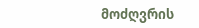მოძღვრის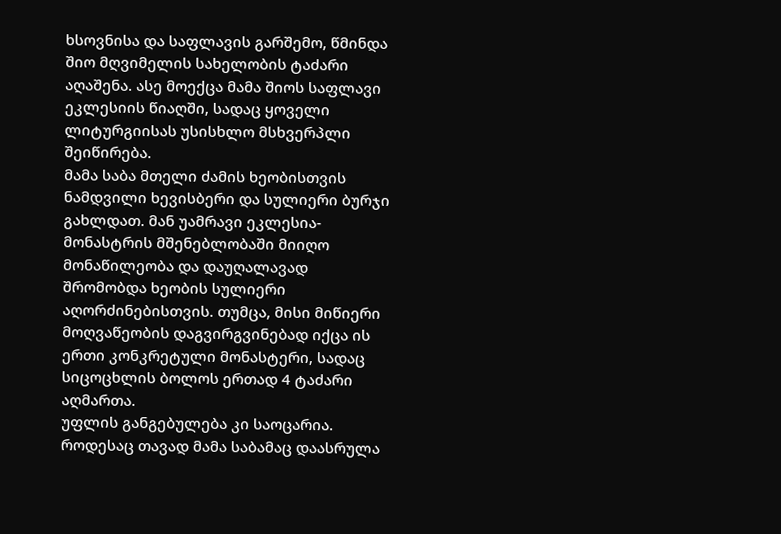ხსოვნისა და საფლავის გარშემო, წმინდა შიო მღვიმელის სახელობის ტაძარი აღაშენა. ასე მოექცა მამა შიოს საფლავი ეკლესიის წიაღში, სადაც ყოველი ლიტურგიისას უსისხლო მსხვერპლი შეიწირება.
მამა საბა მთელი ძამის ხეობისთვის ნამდვილი ხევისბერი და სულიერი ბურჯი გახლდათ. მან უამრავი ეკლესია-მონასტრის მშენებლობაში მიიღო მონაწილეობა და დაუღალავად შრომობდა ხეობის სულიერი აღორძინებისთვის. თუმცა, მისი მიწიერი მოღვაწეობის დაგვირგვინებად იქცა ის ერთი კონკრეტული მონასტერი, სადაც სიცოცხლის ბოლოს ერთად 4 ტაძარი აღმართა.
უფლის განგებულება კი საოცარია. როდესაც თავად მამა საბამაც დაასრულა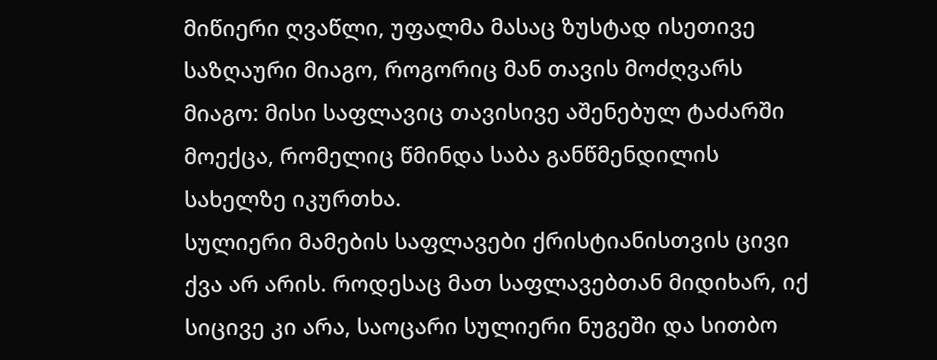მიწიერი ღვაწლი, უფალმა მასაც ზუსტად ისეთივე საზღაური მიაგო, როგორიც მან თავის მოძღვარს მიაგო: მისი საფლავიც თავისივე აშენებულ ტაძარში მოექცა, რომელიც წმინდა საბა განწმენდილის სახელზე იკურთხა.
სულიერი მამების საფლავები ქრისტიანისთვის ცივი ქვა არ არის. როდესაც მათ საფლავებთან მიდიხარ, იქ სიცივე კი არა, საოცარი სულიერი ნუგეში და სითბო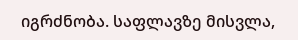იგრძნობა. საფლავზე მისვლა,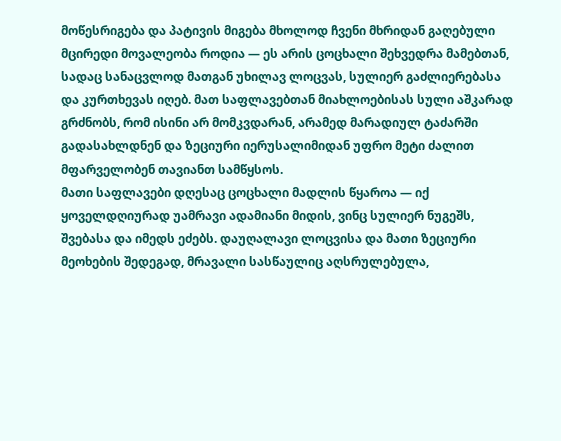მოწესრიგება და პატივის მიგება მხოლოდ ჩვენი მხრიდან გაღებული მცირედი მოვალეობა როდია — ეს არის ცოცხალი შეხვედრა მამებთან, სადაც სანაცვლოდ მათგან უხილავ ლოცვას, სულიერ გაძლიერებასა და კურთხევას იღებ. მათ საფლავებთან მიახლოებისას სული აშკარად გრძნობს, რომ ისინი არ მომკვდარან, არამედ მარადიულ ტაძარში გადასახლდნენ და ზეციური იერუსალიმიდან უფრო მეტი ძალით მფარველობენ თავიანთ სამწყსოს.
მათი საფლავები დღესაც ცოცხალი მადლის წყაროა — იქ ყოველდღიურად უამრავი ადამიანი მიდის, ვინც სულიერ ნუგეშს, შვებასა და იმედს ეძებს. დაუღალავი ლოცვისა და მათი ზეციური მეოხების შედეგად, მრავალი სასწაულიც აღსრულებულა,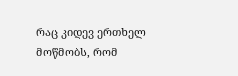რაც კიდევ ერთხელ მოწმობს, რომ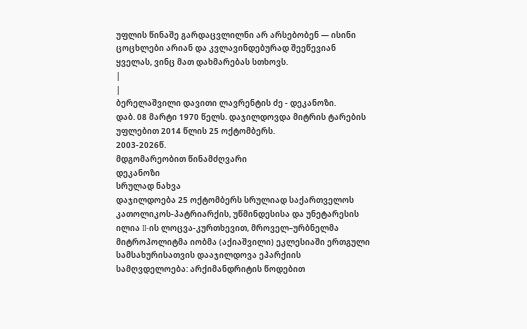უფლის წინაშე გარდაცვლილნი არ არსებობენ — ისინი ცოცხლები არიან და კვლავინდებურად შეეწევიან ყველას, ვინც მათ დახმარებას სთხოვს.
|
|
ბერელაშვილი დავითი ლავრენტის ძე - დეკანოზი.
დაბ. 08 მარტი 1970 წელს. დაჯილდოვდა მიტრის ტარების უფლებით 2014 წლის 25 ოქტომბერს.
2003-2026წ.
მდგომარეობით წინამძღვარი
დეკანოზი
სრულად ნახვა
დაჯილდოება 25 ოქტომბერს სრულიად საქართველოს კათოლიკოს-პატრიარქის, უწმინდესისა და უნეტარესის ილია II-ის ლოცვა-კურთხევით, მროველ–ურბნელმა მიტროპოლიტმა იობმა (აქიაშვილი) ეკლესიაში ერთგული სამსახურისათვის დააჯილდოვა ეპარქიის სამღვდელოება: არქიმანდრიტის წოდებით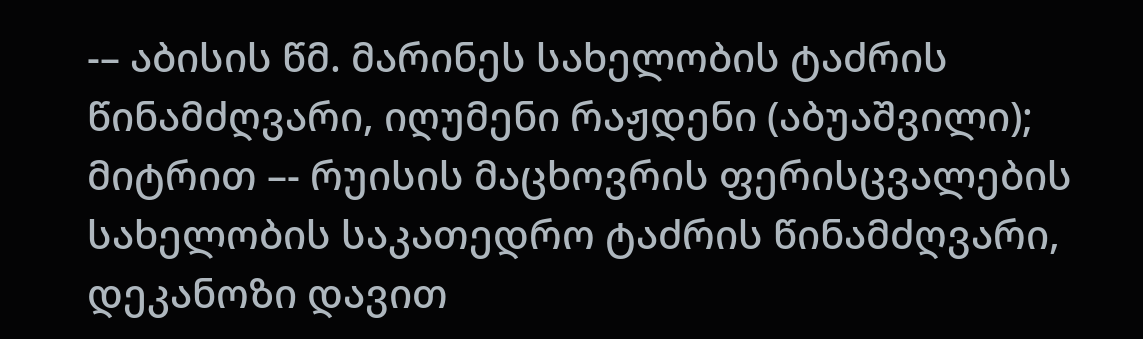-– აბისის წმ. მარინეს სახელობის ტაძრის წინამძღვარი, იღუმენი რაჟდენი (აბუაშვილი); მიტრით –- რუისის მაცხოვრის ფერისცვალების სახელობის საკათედრო ტაძრის წინამძღვარი, დეკანოზი დავით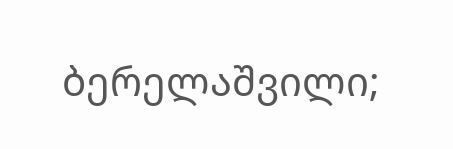ბერელაშვილი;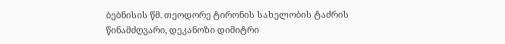ბებნისის წმ. თეოდორე ტირონის სახელობის ტაძრის წინამძღვარი, დეკანოზი დიმიტრი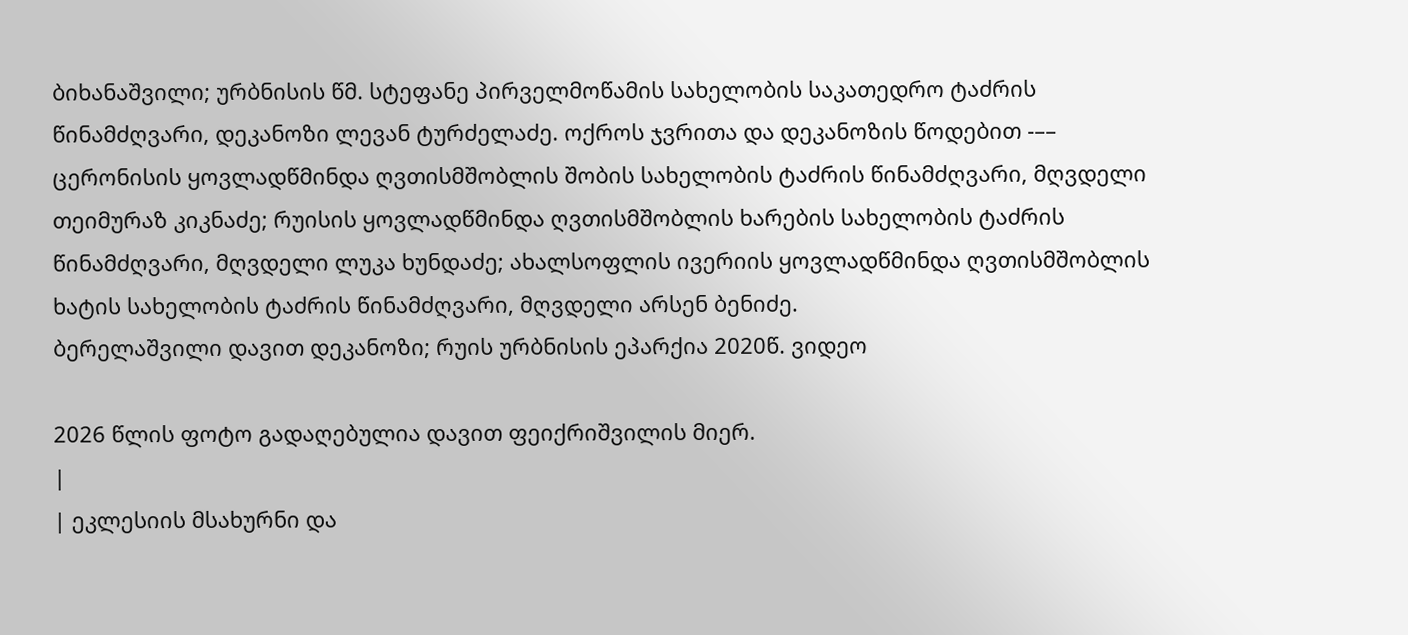ბიხანაშვილი; ურბნისის წმ. სტეფანე პირველმოწამის სახელობის საკათედრო ტაძრის წინამძღვარი, დეკანოზი ლევან ტურძელაძე. ოქროს ჯვრითა და დეკანოზის წოდებით -–– ცერონისის ყოვლადწმინდა ღვთისმშობლის შობის სახელობის ტაძრის წინამძღვარი, მღვდელი თეიმურაზ კიკნაძე; რუისის ყოვლადწმინდა ღვთისმშობლის ხარების სახელობის ტაძრის წინამძღვარი, მღვდელი ლუკა ხუნდაძე; ახალსოფლის ივერიის ყოვლადწმინდა ღვთისმშობლის ხატის სახელობის ტაძრის წინამძღვარი, მღვდელი არსენ ბენიძე.
ბერელაშვილი დავით დეკანოზი; რუის ურბნისის ეპარქია 2020წ. ვიდეო

2026 წლის ფოტო გადაღებულია დავით ფეიქრიშვილის მიერ.
|
| ეკლესიის მსახურნი და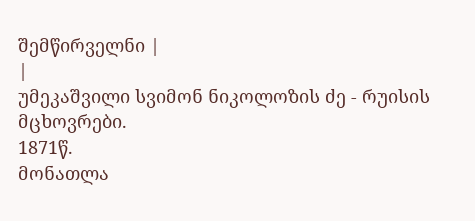შემწირველნი |
|
უმეკაშვილი სვიმონ ნიკოლოზის ძე - რუისის მცხოვრები.
1871წ.
მონათლა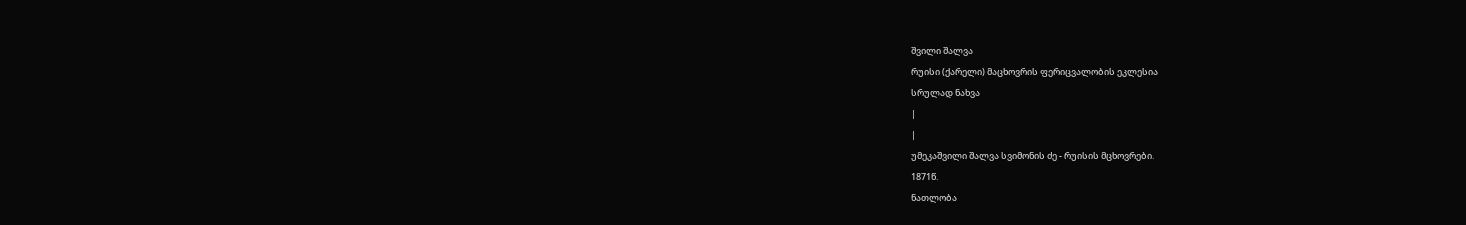შვილი შალვა
რუისი (ქარელი) მაცხოვრის ფერიცვალობის ეკლესია
სრულად ნახვა
|
|
უმეკაშვილი შალვა სვიმონის ძე - რუისის მცხოვრები.
1871წ.
ნათლობა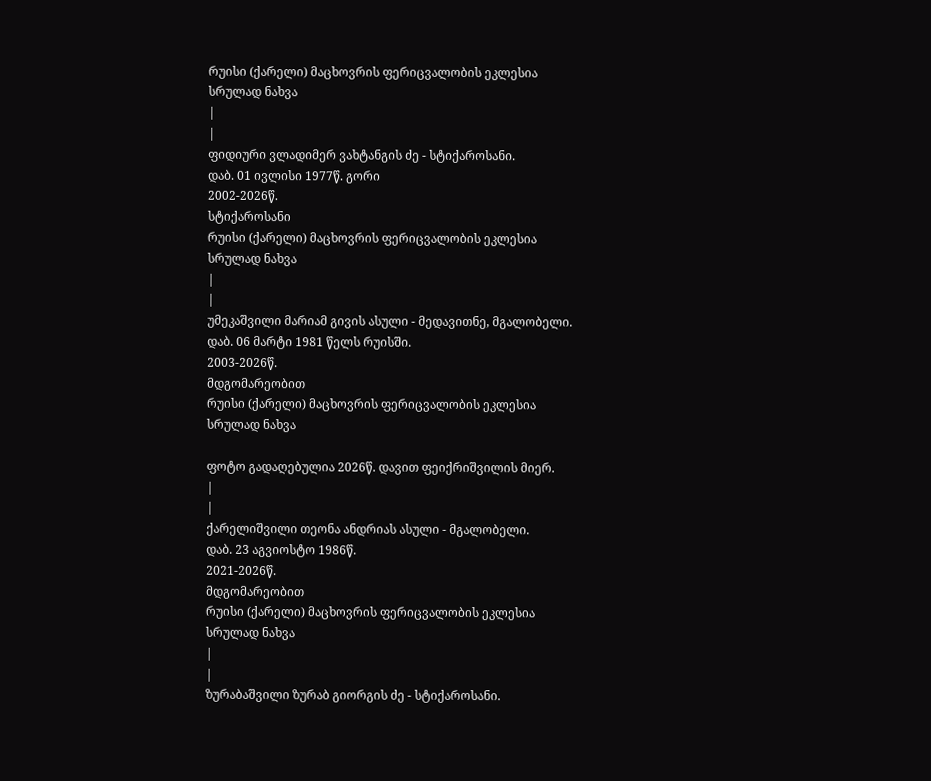რუისი (ქარელი) მაცხოვრის ფერიცვალობის ეკლესია
სრულად ნახვა
|
|
ფიდიური ვლადიმერ ვახტანგის ძე - სტიქაროსანი.
დაბ. 01 ივლისი 1977წ. გორი
2002-2026წ.
სტიქაროსანი
რუისი (ქარელი) მაცხოვრის ფერიცვალობის ეკლესია
სრულად ნახვა
|
|
უმეკაშვილი მარიამ გივის ასული - მედავითნე, მგალობელი.
დაბ. 06 მარტი 1981 წელს რუისში.
2003-2026წ.
მდგომარეობით
რუისი (ქარელი) მაცხოვრის ფერიცვალობის ეკლესია
სრულად ნახვა

ფოტო გადაღებულია 2026წ. დავით ფეიქრიშვილის მიერ.
|
|
ქარელიშვილი თეონა ანდრიას ასული - მგალობელი.
დაბ. 23 აგვიოსტო 1986წ.
2021-2026წ.
მდგომარეობით
რუისი (ქარელი) მაცხოვრის ფერიცვალობის ეკლესია
სრულად ნახვა
|
|
ზურაბაშვილი ზურაბ გიორგის ძე - სტიქაროსანი.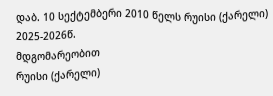დაბ. 10 სექტემბერი 2010 წელს რუისი (ქარელი)
2025-2026წ.
მდგომარეობით
რუისი (ქარელი)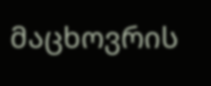მაცხოვრის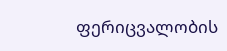ფერიცვალობის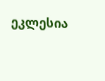ეკლესია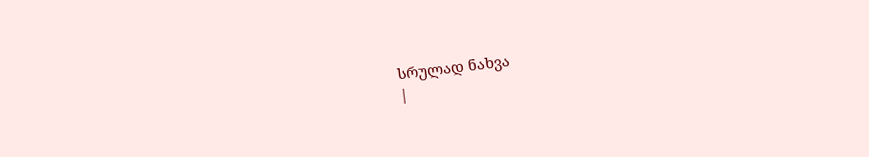სრულად ნახვა
|